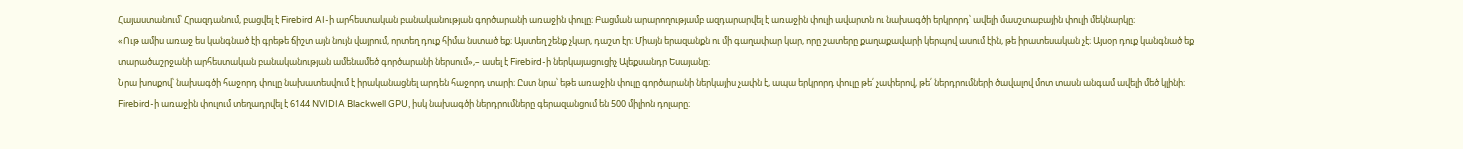Հայաստանում՝ Հրազդանում, բացվել է Firebird AI-ի արհեստական բանականության գործարանի առաջին փուլը։ Բացման արարողությամբ ազդարարվել է առաջին փուլի ավարտն ու նախագծի երկրորդ՝ ավելի մասշտաբային փուլի մեկնարկը։
«Ութ ամիս առաջ ես կանգնած էի գրեթե ճիշտ այն նույն վայրում, որտեղ դուք հիմա նստած եք։ Այստեղ շենք չկար, դաշտ էր։ Միայն երազանքն ու մի գաղափար կար, որը շատերը քաղաքավարի կերպով ասում էին, թե իրատեսական չէ։ Այսօր դուք կանգնած եք տարածաշրջանի արհեստական բանականության ամենամեծ գործարանի ներսում»,– ասել է Firebird-ի ներկայացուցիչ Ալեքսանդր Եսայանը։
Նրա խոսքով՝ նախագծի հաջորդ փուլը նախատեսվում է իրականացնել արդեն հաջորդ տարի։ Ըստ նրա՝ եթե առաջին փուլը գործարանի ներկայիս չափն է, ապա երկրորդ փուլը թե՛ չափերով, թե՛ ներդրումների ծավալով մոտ տասն անգամ ավելի մեծ կլինի։
Firebird-ի առաջին փուլում տեղադրվել է 6144 NVIDIA Blackwell GPU, իսկ նախագծի ներդրումները գերազանցում են 500 միլիոն դոլարը։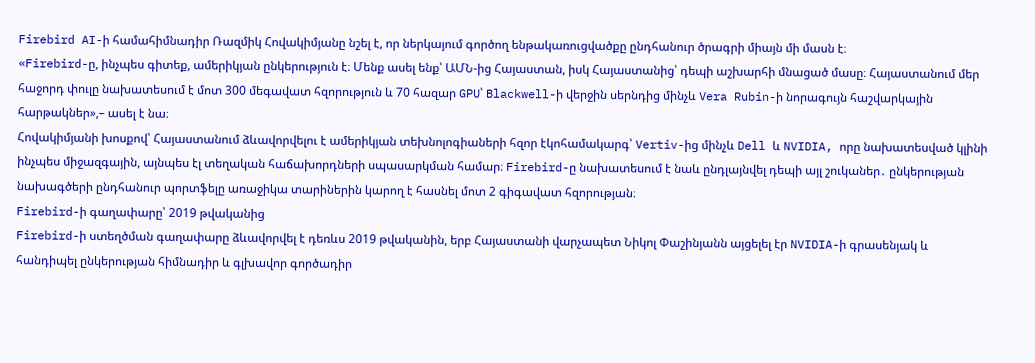Firebird AI-ի համահիմնադիր Ռազմիկ Հովակիմյանը նշել է, որ ներկայում գործող ենթակառուցվածքը ընդհանուր ծրագրի միայն մի մասն է։
«Firebird-ը, ինչպես գիտեք, ամերիկյան ընկերություն է։ Մենք ասել ենք՝ ԱՄՆ-ից Հայաստան, իսկ Հայաստանից՝ դեպի աշխարհի մնացած մասը։ Հայաստանում մեր հաջորդ փուլը նախատեսում է մոտ 300 մեգավատ հզորություն և 70 հազար GPU՝ Blackwell-ի վերջին սերնդից մինչև Vera Rubin-ի նորագույն հաշվարկային հարթակներ»,– ասել է նա։
Հովակիմյանի խոսքով՝ Հայաստանում ձևավորվելու է ամերիկյան տեխնոլոգիաների հզոր էկոհամակարգ՝ Vertiv-ից մինչև Dell և NVIDIA, որը նախատեսված կլինի ինչպես միջազգային, այնպես էլ տեղական հաճախորդների սպասարկման համար։ Firebird-ը նախատեսում է նաև ընդլայնվել դեպի այլ շուկաներ․ ընկերության նախագծերի ընդհանուր պորտֆելը առաջիկա տարիներին կարող է հասնել մոտ 2 գիգավատ հզորության։
Firebird-ի գաղափարը՝ 2019 թվականից
Firebird-ի ստեղծման գաղափարը ձևավորվել է դեռևս 2019 թվականին, երբ Հայաստանի վարչապետ Նիկոլ Փաշինյանն այցելել էր NVIDIA-ի գրասենյակ և հանդիպել ընկերության հիմնադիր և գլխավոր գործադիր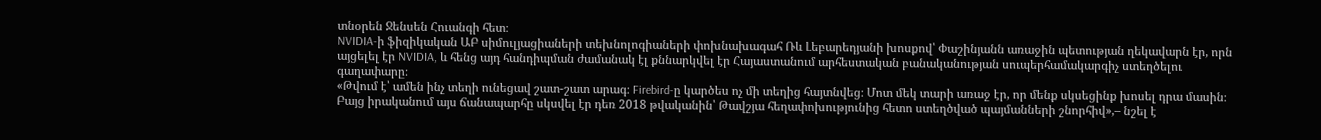տնօրեն Ջենսեն Հուանգի հետ։
NVIDIA-ի ֆիզիկական ԱԲ սիմուլյացիաների տեխնոլոգիաների փոխնախագահ Ռև Լեբարեդյանի խոսքով՝ Փաշինյանն առաջին պետության ղեկավարն էր, որն այցելել էր NVIDIA, և հենց այդ հանդիպման ժամանակ էլ քննարկվել էր Հայաստանում արհեստական բանականության սուպերհամակարգիչ ստեղծելու գաղափարը։
«Թվում է՝ ամեն ինչ տեղի ունեցավ շատ-շատ արագ։ Firebird-ը կարծես ոչ մի տեղից հայտնվեց։ Մոտ մեկ տարի առաջ էր, որ մենք սկսեցինք խոսել դրա մասին։ Բայց իրականում այս ճանապարհը սկսվել էր դեռ 2018 թվականին՝ Թավշյա հեղափոխությունից հետո ստեղծված պայմանների շնորհիվ»,– նշել է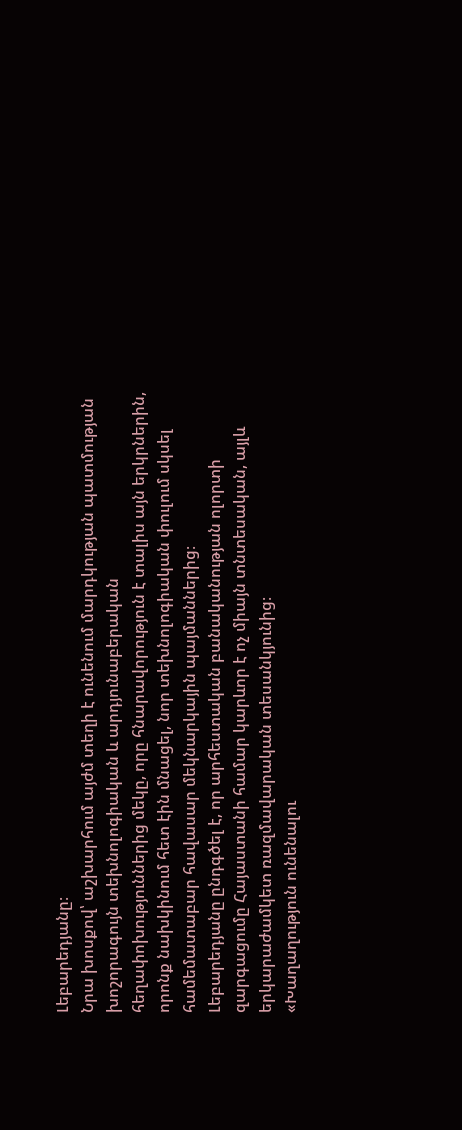Լեբարեդյանը։
Նրա խոսքով՝ աշխարհում այժմ տեղի է ունենում մարդկության պատմության խոշորագույն տեխնոլոգիական և արդյունաբերական հեղափոխություններից մեկը, որը հնարավորություն է տալիս այն երկրներին, որոնք նախկինում հետ էին մնացել, նոր տեխնոլոգիական փուլում սկսել համեմատաբար հավասար մեկնարկային պայմաններից։
Լեբարեդյանը ընդգծել է, որ արհեստական բանականության ոլորտի զարգացումը Հայաստանի համար կարևոր է ոչ միայն տնտեսական, այլև երկարաժամկետ ռազմավարական տեսանկյունից։
«Խաղաղություն ունենալու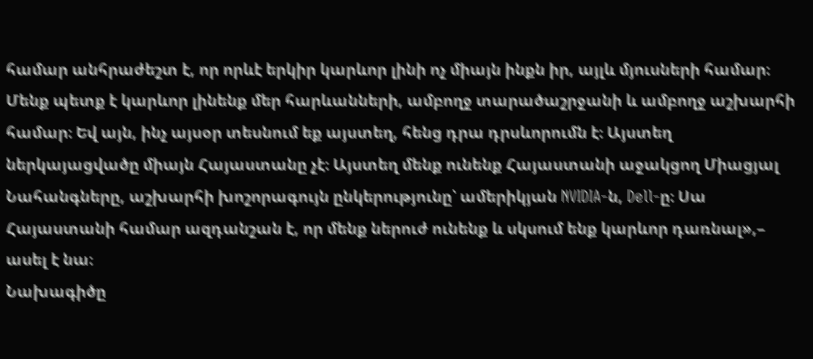համար անհրաժեշտ է, որ որևէ երկիր կարևոր լինի ոչ միայն ինքն իր, այլև մյուսների համար։ Մենք պետք է կարևոր լինենք մեր հարևանների, ամբողջ տարածաշրջանի և ամբողջ աշխարհի համար։ Եվ այն, ինչ այսօր տեսնում եք այստեղ, հենց դրա դրսևորումն է։ Այստեղ ներկայացվածը միայն Հայաստանը չէ։ Այստեղ մենք ունենք Հայաստանի աջակցող Միացյալ Նահանգները, աշխարհի խոշորագույն ընկերությունը՝ ամերիկյան NVIDIA-ն, Dell-ը։ Սա Հայաստանի համար ազդանշան է, որ մենք ներուժ ունենք և սկսում ենք կարևոր դառնալ»,– ասել է նա։
Նախագիծը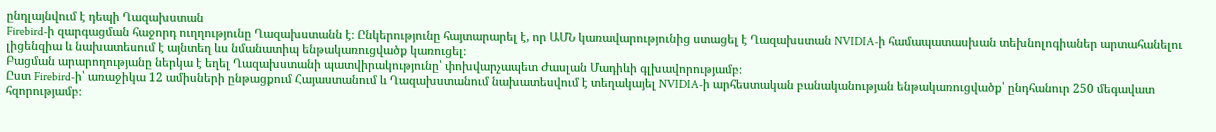ընդլայնվում է դեպի Ղազախստան
Firebird-ի զարգացման հաջորդ ուղղությունը Ղազախստանն է։ Ընկերությունը հայտարարել է, որ ԱՄՆ կառավարությունից ստացել է Ղազախստան NVIDIA-ի համապատասխան տեխնոլոգիաներ արտահանելու լիցենզիա և նախատեսում է այնտեղ ևս նմանատիպ ենթակառուցվածք կառուցել։
Բացման արարողությանը ներկա է եղել Ղազախստանի պատվիրակությունը՝ փոխվարչապետ Ժասլան Մադիևի գլխավորությամբ։
Ըստ Firebird-ի՝ առաջիկա 12 ամիսների ընթացքում Հայաստանում և Ղազախստանում նախատեսվում է տեղակայել NVIDIA-ի արհեստական բանականության ենթակառուցվածք՝ ընդհանուր 250 մեգավատ հզորությամբ։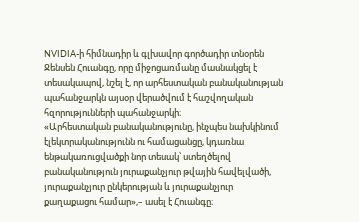NVIDIA-ի հիմնադիր և գլխավոր գործադիր տնօրեն Ջենսեն Հուանգը, որը միջոցառմանը մասնակցել է տեսակապով, նշել է, որ արհեստական բանականության պահանջարկն այսօր վերածվում է հաշվողական հզորությունների պահանջարկի։
«Արհեստական բանականությունը, ինչպես նախկինում էլեկտրականությունն ու համացանցը, կդառնա ենթակառուցվածքի նոր տեսակ՝ ստեղծելով բանականություն յուրաքանչյուր թվային հավելվածի, յուրաքանչյուր ընկերության և յուրաքանչյուր քաղաքացու համար»,– ասել է Հուանգը։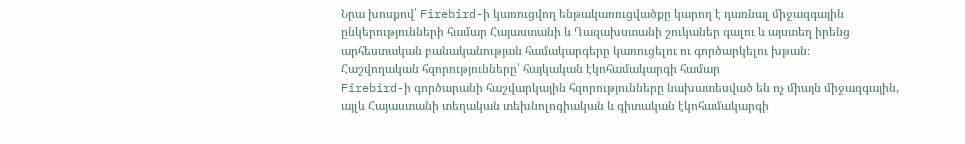Նրա խոսքով՝ Firebird-ի կառուցվող ենթակառուցվածքը կարող է դառնալ միջազգային ընկերությունների համար Հայաստանի և Ղազախստանի շուկաներ գալու և այստեղ իրենց արհեստական բանականության համակարգերը կառուցելու ու գործարկելու խթան։
Հաշվողական հզորությունները՝ հայկական էկոհամակարգի համար
Firebird-ի գործարանի հաշվարկային հզորությունները նախատեսված են ոչ միայն միջազգային, այլև Հայաստանի տեղական տեխնոլոգիական և գիտական էկոհամակարգի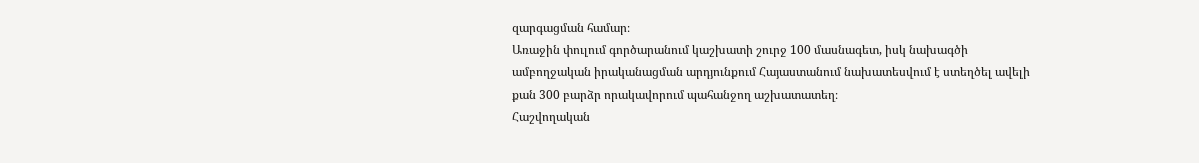զարգացման համար։
Առաջին փուլում գործարանում կաշխատի շուրջ 100 մասնագետ, իսկ նախագծի ամբողջական իրականացման արդյունքում Հայաստանում նախատեսվում է ստեղծել ավելի քան 300 բարձր որակավորում պահանջող աշխատատեղ։
Հաշվողական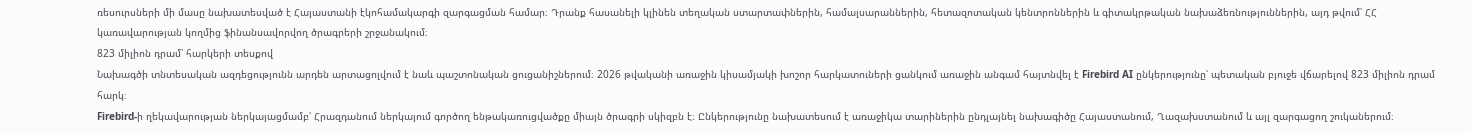ռեսուրսների մի մասը նախատեսված է Հայաստանի էկոհամակարգի զարգացման համար։ Դրանք հասանելի կլինեն տեղական ստարտափներին, համալսարաններին, հետազոտական կենտրոններին և գիտակրթական նախաձեռնություններին, այդ թվում՝ ՀՀ կառավարության կողմից ֆինանսավորվող ծրագրերի շրջանակում։
823 միլիոն դրամ՝ հարկերի տեսքով
Նախագծի տնտեսական ազդեցությունն արդեն արտացոլվում է նաև պաշտոնական ցուցանիշներում։ 2026 թվականի առաջին կիսամյակի խոշոր հարկատուների ցանկում առաջին անգամ հայտնվել է Firebird AI ընկերությունը՝ պետական բյուջե վճարելով 823 միլիոն դրամ հարկ։
Firebird-ի ղեկավարության ներկայացմամբ՝ Հրազդանում ներկայում գործող ենթակառուցվածքը միայն ծրագրի սկիզբն է։ Ընկերությունը նախատեսում է առաջիկա տարիներին ընդլայնել նախագիծը Հայաստանում, Ղազախստանում և այլ զարգացող շուկաներում։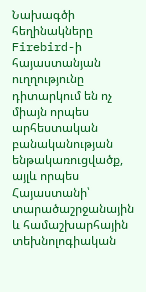Նախագծի հեղինակները Firebird-ի հայաստանյան ուղղությունը դիտարկում են ոչ միայն որպես արհեստական բանականության ենթակառուցվածք, այլև որպես Հայաստանի՝ տարածաշրջանային և համաշխարհային տեխնոլոգիական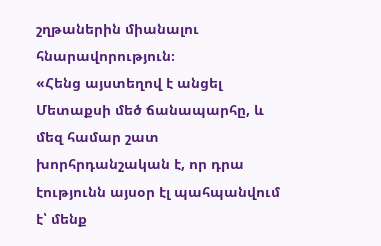շղթաներին միանալու հնարավորություն։
«Հենց այստեղով է անցել Մետաքսի մեծ ճանապարհը, և մեզ համար շատ խորհրդանշական է, որ դրա էությունն այսօր էլ պահպանվում է՝ մենք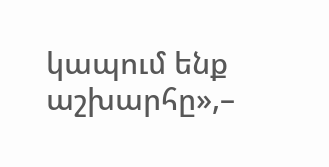կապում ենք աշխարհը»,–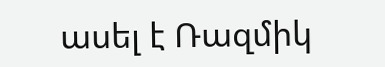ասել է Ռազմիկ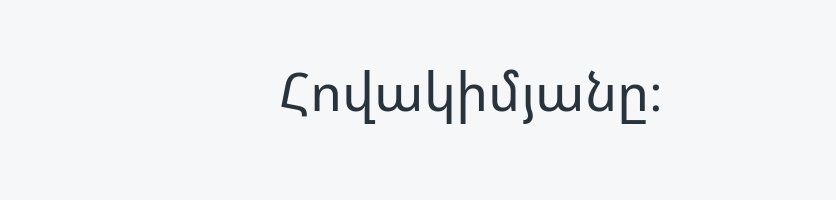Հովակիմյանը։